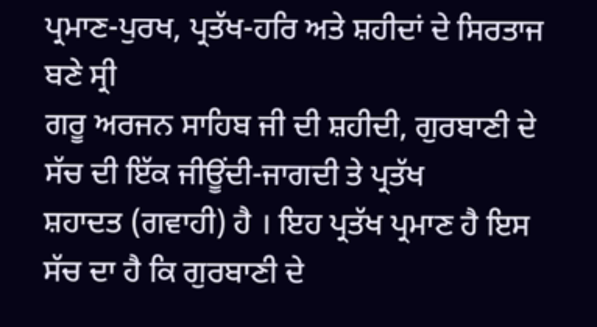ਪ੍ਰਮਾਣ-ਪੁਰਖ, ਪ੍ਰਤੱਖ-ਹਰਿ ਅਤੇ ਸ਼ਹੀਦਾਂ ਦੇ ਸਿਰਤਾਜ ਬਣੇ ਸ੍ਰੀ
ਗਰੂ ਅਰਜਨ ਸਾਹਿਬ ਜੀ ਦੀ ਸ਼ਹੀਦੀ, ਗੁਰਬਾਣੀ ਦੇ ਸੱਚ ਦੀ ਇੱਕ ਜੀਊਂਦੀ-ਜਾਗਦੀ ਤੇ ਪ੍ਰਤੱਖ
ਸ਼ਹਾਦਤ (ਗਵਾਹੀ) ਹੈ । ਇਹ ਪ੍ਰਤੱਖ ਪ੍ਰਮਾਣ ਹੈ ਇਸ ਸੱਚ ਦਾ ਹੈ ਕਿ ਗੁਰਬਾਣੀ ਦੇ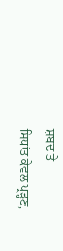ਸ਼ਬਦ ਤੇ
ਸਿਧਾਂਤ ਕੇਵਲ ਪ੍ਰੜ੍ਹਣ,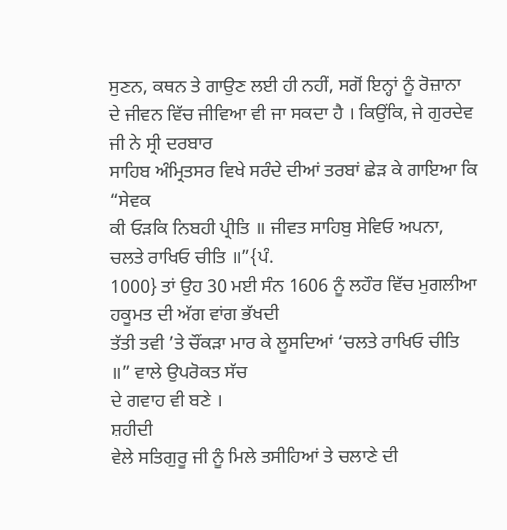ਸੁਣਨ, ਕਥਨ ਤੇ ਗਾਉਣ ਲਈ ਹੀ ਨਹੀਂ, ਸਗੋਂ ਇਨ੍ਹਾਂ ਨੂੰ ਰੋਜ਼ਾਨਾ
ਦੇ ਜੀਵਨ ਵਿੱਚ ਜੀਵਿਆ ਵੀ ਜਾ ਸਕਦਾ ਹੈ । ਕਿਉਂਕਿ, ਜੇ ਗੁਰਦੇਵ ਜੀ ਨੇ ਸ੍ਰੀ ਦਰਬਾਰ
ਸਾਹਿਬ ਅੰਮ੍ਰਿਤਸਰ ਵਿਖੇ ਸਰੰਦੇ ਦੀਆਂ ਤਰਬਾਂ ਛੇੜ ਕੇ ਗਾਇਆ ਕਿ “ਸੇਵਕ
ਕੀ ਓੜਕਿ ਨਿਬਹੀ ਪ੍ਰੀਤਿ ॥ ਜੀਵਤ ਸਾਹਿਬੁ ਸੇਵਿਓ ਅਪਨਾ, ਚਲਤੇ ਰਾਖਿਓ ਚੀਤਿ ॥”{ਪੰ.
1000} ਤਾਂ ਉਹ 30 ਮਈ ਸੰਨ 1606 ਨੂੰ ਲਹੌਰ ਵਿੱਚ ਮੁਗਲੀਆ ਹਕੂਮਤ ਦੀ ਅੱਗ ਵਾਂਗ ਭੱਖਦੀ
ਤੱਤੀ ਤਵੀ ’ਤੇ ਚੌਂਕੜਾ ਮਾਰ ਕੇ ਲੂਸਦਿਆਂ ‘ਚਲਤੇ ਰਾਖਿਓ ਚੀਤਿ ॥” ਵਾਲੇ ਉਪਰੋਕਤ ਸੱਚ
ਦੇ ਗਵਾਹ ਵੀ ਬਣੇ ।
ਸ਼ਹੀਦੀ
ਵੇਲੇ ਸਤਿਗੁਰੂ ਜੀ ਨੂੰ ਮਿਲੇ ਤਸੀਹਿਆਂ ਤੇ ਚਲਾਣੇ ਦੀ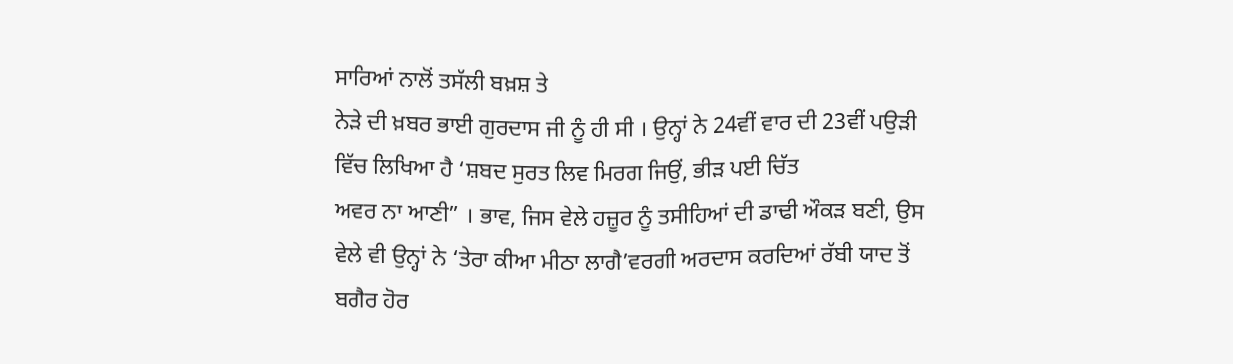ਸਾਰਿਆਂ ਨਾਲੋਂ ਤਸੱਲੀ ਬਖ਼ਸ਼ ਤੇ
ਨੇੜੇ ਦੀ ਖ਼ਬਰ ਭਾਈ ਗੁਰਦਾਸ ਜੀ ਨੂੰ ਹੀ ਸੀ । ਉਨ੍ਹਾਂ ਨੇ 24ਵੀਂ ਵਾਰ ਦੀ 23ਵੀਂ ਪਉੜੀ
ਵਿੱਚ ਲਿਖਿਆ ਹੈ ‘ਸ਼ਬਦ ਸੁਰਤ ਲਿਵ ਮਿਰਗ ਜਿਉਂ, ਭੀੜ ਪਈ ਚਿੱਤ
ਅਵਰ ਨਾ ਆਣੀ” । ਭਾਵ, ਜਿਸ ਵੇਲੇ ਹਜ਼ੂਰ ਨੂੰ ਤਸੀਹਿਆਂ ਦੀ ਡਾਢੀ ਔਕੜ ਬਣੀ, ਉਸ
ਵੇਲੇ ਵੀ ਉਨ੍ਹਾਂ ਨੇ ‘ਤੇਰਾ ਕੀਆ ਮੀਠਾ ਲਾਗੈ’ਵਰਗੀ ਅਰਦਾਸ ਕਰਦਿਆਂ ਰੱਬੀ ਯਾਦ ਤੋਂ
ਬਗੈਰ ਹੋਰ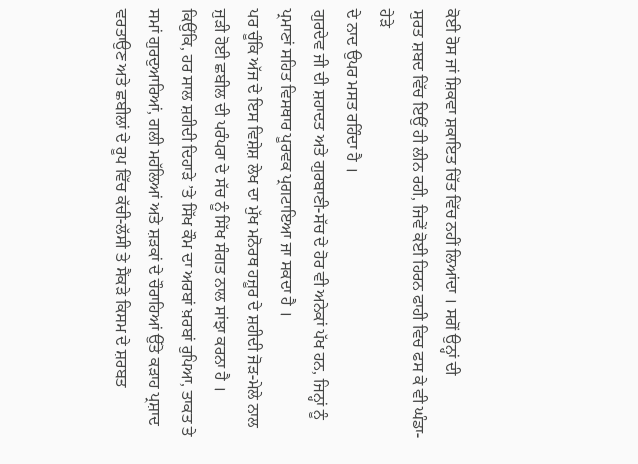ਕੋਈ ਰੋਸ ਜਾਂ ਸ਼ਿਕਵਾ ਸ਼ਕਾਇਤ ਚਿੱਤ ਵਿੱਚ ਨਹੀਂ ਲਿਆਂਦਾ । ਸਗੋਂ ਉਨ੍ਹਾਂ ਦੀ
ਸੁਰਤ ਸ਼ਬਦ ਵਿੱਚ ਇਉਂ ਹੀ ਲੀਨ ਰਹੀ, ਜਿਵੇਂ ਕੋਈ ਹਿਰਨ ਫਾਹੀ ਵਿਚ ਫਸ ਕੇ ਵੀ ਘੰਡਾ-ਹੇੜੇ
ਦੇ ਨਾਦ ਉਪਰ ਮਸਤ ਰਹਿੰਦਾ ਹੈ ।
ਗੁਰਦੇਵ ਜੀ ਦੀ ਸ਼ਹਾਦਤ ਅਤੇ ਗੁਰਬਾਣੀ-ਸੱਚ ਦੇ ਹੋਰ ਵੀ ਅਨੇਕਾਂ ਪੱਖ ਹਨ, ਜਿਨ੍ਹਾਂ ਨੂੰ
ਪ੍ਰਮਾਣਾਂ ਸਹਿਤ ਵਿਸਥਾਰ ਪੂਰਵਕ ਪ੍ਰਗਟਾਇਆ ਜਾ ਸਕਦਾ ਹੈ ।
ਪਰ ਚੂੰਕਿ ਅੱਜ ਦੇ ਇਸ ਵਿਸ਼ੇਸ਼ ਲੇਖ ਦਾ ਮੁੱਖ ਮਨੋਰਥ ਹਜ਼ੂਰ ਦੇ ਸ਼ਹੀਦੀ ਜੋੜ-ਮੇਲੇ ਨਾਲ
ਜੁੜੀ ਹੋਈ ਛਬੀਲ ਦੀ ਪਰੰਪਰਾ ਦੇ ਸੱਚ ਨੂੰ ਸਿੱਖ ਸੰਗਤ ਨਾਲ ਸਾਂਝਾ ਕਰਨਾ ਹੈ ।
ਕਿਉਂਕਿ, ਹਰ ਸਾਲ ਸ਼ਹੀਦੀ ਦਿਹਾੜੇ ’ਤੇ ਸਿੱਖ ਕੌਮ ਦਾ ਅਰਬਾਂ ਖ਼ਰਬਾਂ ਰੁਪਿਆ, ਤਾਕਤ ਤੇ
ਸਮਾਂ ਗੁਰਦੁਆਰਿਆਂ, ਗਲੀ ਮਹੱਲਿਆਂ ਅਤੇ ਸ਼ੜਕਾਂ ਦੇ ਚੌਰਾਹਿਆਂ ਉੱਤੇ ਕੜਾਹ ਪ੍ਰਸ਼ਾਦ
ਵਰਤਾਉਣ ਅਤੇ ਛਬੀਲਾਂ ਦੇ ਰੂਪ ਵਿੱਚ ਕੱਚੀ-ਲੱਸੀ ਤੇ ਸੈਂਕੜੇ ਕਿਸਮ ਦੇ ਸ਼ਰਬਤ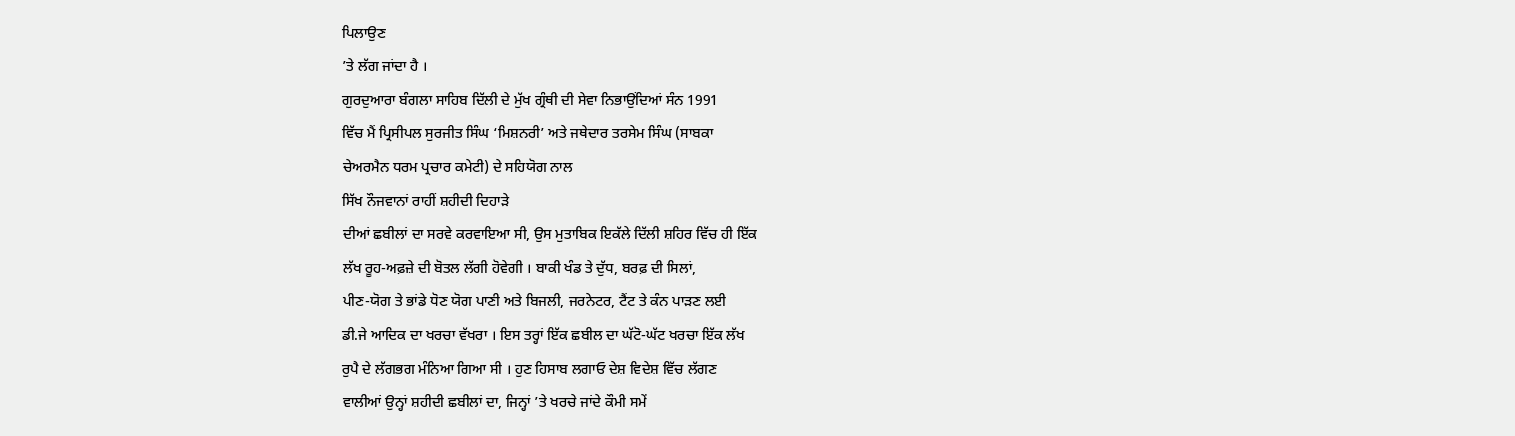ਪਿਲਾਉਣ
’ਤੇ ਲੱਗ ਜਾਂਦਾ ਹੈ ।
ਗੁਰਦੁਆਰਾ ਬੰਗਲਾ ਸਾਹਿਬ ਦਿੱਲੀ ਦੇ ਮੁੱਖ ਗ੍ਰੰਥੀ ਦੀ ਸੇਵਾ ਨਿਭਾਉਂਦਿਆਂ ਸੰਨ 1991
ਵਿੱਚ ਮੈਂ ਪ੍ਰਿਸੀਪਲ ਸੁਰਜੀਤ ਸਿੰਘ ‘ਮਿਸ਼ਨਰੀ’ ਅਤੇ ਜਥੇਦਾਰ ਤਰਸੇਮ ਸਿੰਘ (ਸਾਬਕਾ
ਚੇਅਰਮੈਨ ਧਰਮ ਪ੍ਰਚਾਰ ਕਮੇਟੀ) ਦੇ ਸਹਿਯੋਗ ਨਾਲ
ਸਿੱਖ ਨੌਜਵਾਨਾਂ ਰਾਹੀਂ ਸ਼ਹੀਦੀ ਦਿਹਾੜੇ
ਦੀਆਂ ਛਬੀਲਾਂ ਦਾ ਸਰਵੇ ਕਰਵਾਇਆ ਸੀ, ਉਸ ਮੁਤਾਬਿਕ ਇਕੱਲੇ ਦਿੱਲੀ ਸ਼ਹਿਰ ਵਿੱਚ ਹੀ ਇੱਕ
ਲੱਖ ਰੂਹ-ਅਫ਼ਜ਼ੇ ਦੀ ਬੋਤਲ ਲੱਗੀ ਹੋਵੇਗੀ । ਬਾਕੀ ਖੰਡ ਤੇ ਦੁੱਧ, ਬਰਫ਼ ਦੀ ਸਿਲਾਂ,
ਪੀਣ-ਯੋਗ ਤੇ ਭਾਂਡੇ ਧੋਣ ਯੋਗ ਪਾਣੀ ਅਤੇ ਬਿਜਲੀ, ਜਰਨੇਟਰ, ਟੈਂਟ ਤੇ ਕੰਨ ਪਾੜਣ ਲਈ
ਡੀ.ਜੇ ਆਦਿਕ ਦਾ ਖਰਚਾ ਵੱਖਰਾ । ਇਸ ਤਰ੍ਹਾਂ ਇੱਕ ਛਬੀਲ ਦਾ ਘੱਟੋ-ਘੱਟ ਖਰਚਾ ਇੱਕ ਲੱਖ
ਰੁਪੈ ਦੇ ਲੱਗਭਗ ਮੰਨਿਆ ਗਿਆ ਸੀ । ਹੁਣ ਹਿਸਾਬ ਲਗਾਓ ਦੇਸ਼ ਵਿਦੇਸ਼ ਵਿੱਚ ਲੱਗਣ
ਵਾਲੀਆਂ ਉਨ੍ਹਾਂ ਸ਼ਹੀਦੀ ਛਬੀਲਾਂ ਦਾ, ਜਿਨ੍ਹਾਂ ’ਤੇ ਖਰਚੇ ਜਾਂਦੇ ਕੌਮੀ ਸਮੇਂ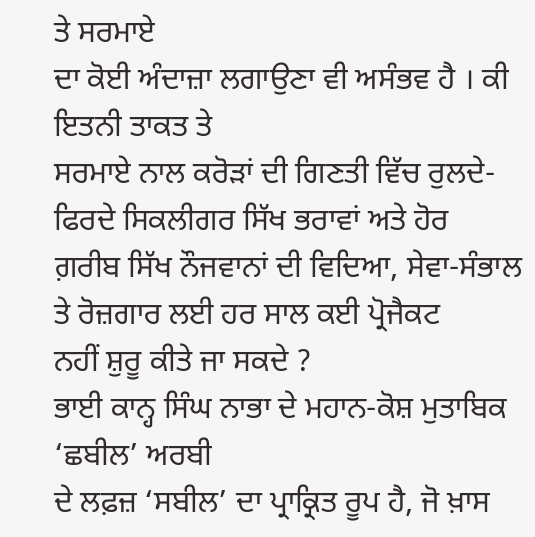ਤੇ ਸਰਮਾਏ
ਦਾ ਕੋਈ ਅੰਦਾਜ਼ਾ ਲਗਾਉਣਾ ਵੀ ਅਸੰਭਵ ਹੈ । ਕੀ ਇਤਨੀ ਤਾਕਤ ਤੇ
ਸਰਮਾਏ ਨਾਲ ਕਰੋੜਾਂ ਦੀ ਗਿਣਤੀ ਵਿੱਚ ਰੁਲਦੇ-ਫਿਰਦੇ ਸਿਕਲੀਗਰ ਸਿੱਖ ਭਰਾਵਾਂ ਅਤੇ ਹੋਰ
ਗ਼ਰੀਬ ਸਿੱਖ ਨੌਜਵਾਨਾਂ ਦੀ ਵਿਦਿਆ, ਸੇਵਾ-ਸੰਭਾਲ ਤੇ ਰੋਜ਼ਗਾਰ ਲਈ ਹਰ ਸਾਲ ਕਈ ਪ੍ਰੋਜੈਕਟ
ਨਹੀਂ ਸ਼ੁਰੂ ਕੀਤੇ ਜਾ ਸਕਦੇ ?
ਭਾਈ ਕਾਨ੍ਹ ਸਿੰਘ ਨਾਭਾ ਦੇ ਮਹਾਨ-ਕੋਸ਼ ਮੁਤਾਬਿਕ ‘ਛਬੀਲ’ ਅਰਬੀ
ਦੇ ਲਫ਼ਜ਼ ‘ਸਬੀਲ’ ਦਾ ਪ੍ਰਾਕ੍ਰਿਤ ਰੂਪ ਹੈ, ਜੋ ਖ਼ਾਸ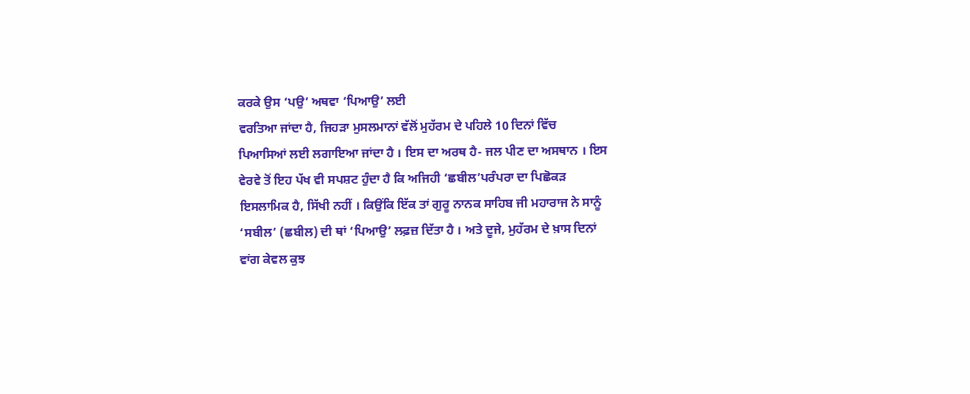ਕਰਕੇ ਉਸ ‘ਪਉ’ ਅਥਵਾ ‘ਪਿਆਉ’ ਲਈ
ਵਰਤਿਆ ਜਾਂਦਾ ਹੈ, ਜਿਹੜਾ ਮੁਸਲਮਾਨਾਂ ਵੱਲੋਂ ਮੁਹੱਰਮ ਦੇ ਪਹਿਲੇ 10 ਦਿਨਾਂ ਵਿੱਚ
ਪਿਆਸਿਆਂ ਲਈ ਲਗਾਇਆ ਜਾਂਦਾ ਹੈ । ਇਸ ਦਾ ਅਰਥ ਹੈ- ਜਲ ਪੀਣ ਦਾ ਅਸਥਾਨ । ਇਸ
ਵੇਰਵੇ ਤੋਂ ਇਹ ਪੱਖ ਵੀ ਸਪਸ਼ਟ ਹੁੰਦਾ ਹੈ ਕਿ ਅਜਿਹੀ ‘ਛਬੀਲ’ਪਰੰਪਰਾ ਦਾ ਪਿਛੋਕੜ
ਇਸਲਾਮਿਕ ਹੈ, ਸਿੱਖੀ ਨਹੀਂ । ਕਿਉਂਕਿ ਇੱਕ ਤਾਂ ਗੁਰੂ ਨਾਨਕ ਸਾਹਿਬ ਜੀ ਮਹਾਰਾਜ ਨੇ ਸਾਨੂੰ
‘ਸਬੀਲ’ (ਛਬੀਲ) ਦੀ ਥਾਂ ‘ਪਿਆਉ’ ਲਫ਼ਜ਼ ਦਿੱਤਾ ਹੈ । ਅਤੇ ਦੂਜੇ, ਮੁਹੱਰਮ ਦੇ ਖ਼ਾਸ ਦਿਨਾਂ
ਵਾਂਗ ਕੇਵਲ ਕੁਝ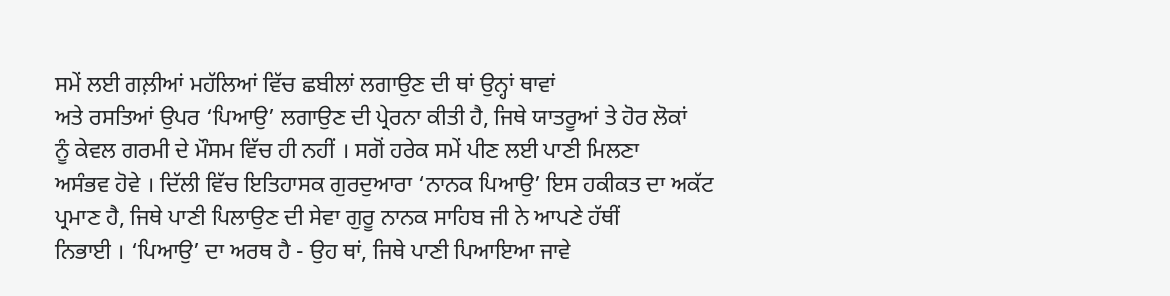ਸਮੇਂ ਲਈ ਗਲ਼ੀਆਂ ਮਹੱਲਿਆਂ ਵਿੱਚ ਛਬੀਲਾਂ ਲਗਾਉਣ ਦੀ ਥਾਂ ਉਨ੍ਹਾਂ ਥਾਵਾਂ
ਅਤੇ ਰਸਤਿਆਂ ਉਪਰ ‘ਪਿਆਉ’ ਲਗਾਉਣ ਦੀ ਪ੍ਰੇਰਨਾ ਕੀਤੀ ਹੈ, ਜਿਥੇ ਯਾਤਰੂਆਂ ਤੇ ਹੋਰ ਲੋਕਾਂ
ਨੂੰ ਕੇਵਲ ਗਰਮੀ ਦੇ ਮੌਸਮ ਵਿੱਚ ਹੀ ਨਹੀਂ । ਸਗੋਂ ਹਰੇਕ ਸਮੇਂ ਪੀਣ ਲਈ ਪਾਣੀ ਮਿਲਣਾ
ਅਸੰਭਵ ਹੋਵੇ । ਦਿੱਲੀ ਵਿੱਚ ਇਤਿਹਾਸਕ ਗੁਰਦੁਆਰਾ ‘ਨਾਨਕ ਪਿਆਉ’ ਇਸ ਹਕੀਕਤ ਦਾ ਅਕੱਟ
ਪ੍ਰਮਾਣ ਹੈ, ਜਿਥੇ ਪਾਣੀ ਪਿਲਾਉਣ ਦੀ ਸੇਵਾ ਗੁਰੂ ਨਾਨਕ ਸਾਹਿਬ ਜੀ ਨੇ ਆਪਣੇ ਹੱਥੀਂ
ਨਿਭਾਈ । ‘ਪਿਆਉ’ ਦਾ ਅਰਥ ਹੈ - ਉਹ ਥਾਂ, ਜਿਥੇ ਪਾਣੀ ਪਿਆਇਆ ਜਾਵੇ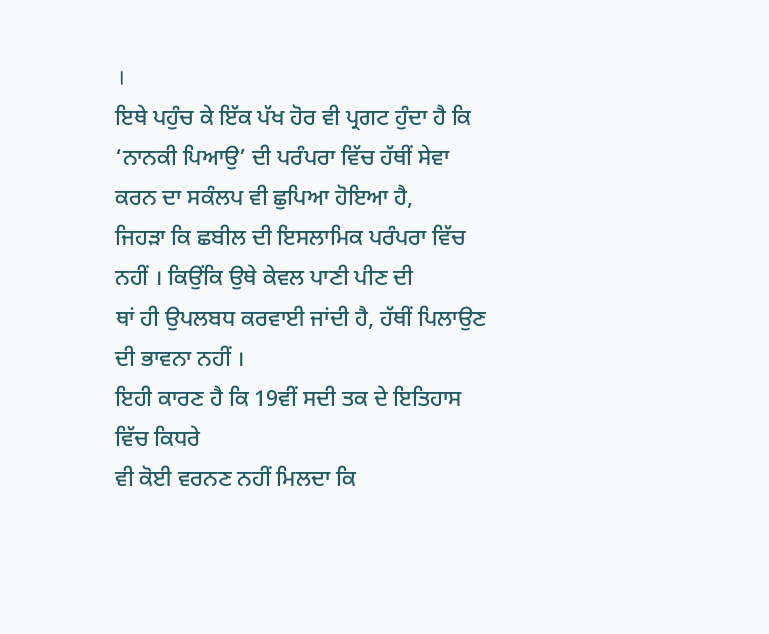।
ਇਥੇ ਪਹੁੰਚ ਕੇ ਇੱਕ ਪੱਖ ਹੋਰ ਵੀ ਪ੍ਰਗਟ ਹੁੰਦਾ ਹੈ ਕਿ
‘ਨਾਨਕੀ ਪਿਆਉ’ ਦੀ ਪਰੰਪਰਾ ਵਿੱਚ ਹੱਥੀਂ ਸੇਵਾ ਕਰਨ ਦਾ ਸਕੰਲਪ ਵੀ ਛੁਪਿਆ ਹੋਇਆ ਹੈ,
ਜਿਹੜਾ ਕਿ ਛਬੀਲ ਦੀ ਇਸਲਾਮਿਕ ਪਰੰਪਰਾ ਵਿੱਚ ਨਹੀਂ । ਕਿਉਂਕਿ ਉਥੇ ਕੇਵਲ ਪਾਣੀ ਪੀਣ ਦੀ
ਥਾਂ ਹੀ ਉਪਲਬਧ ਕਰਵਾਈ ਜਾਂਦੀ ਹੈ, ਹੱਥੀਂ ਪਿਲਾਉਣ ਦੀ ਭਾਵਨਾ ਨਹੀਂ ।
ਇਹੀ ਕਾਰਣ ਹੈ ਕਿ 19ਵੀਂ ਸਦੀ ਤਕ ਦੇ ਇਤਿਹਾਸ ਵਿੱਚ ਕਿਧਰੇ
ਵੀ ਕੋਈ ਵਰਨਣ ਨਹੀਂ ਮਿਲਦਾ ਕਿ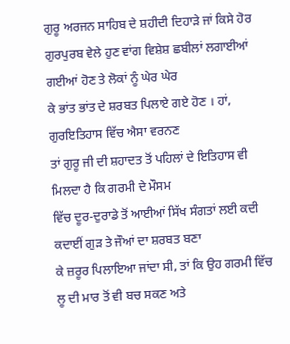ਗੁਰੂ ਅਰਜਨ ਸਾਹਿਬ ਦੇ ਸ਼ਹੀਦੀ ਦਿਹਾੜੇ ਜਾਂ ਕਿਸੇ ਹੋਰ
ਗੁਰਪੁਰਬ ਵੇਲੇ ਹੁਣ ਵਾਂਗ ਵਿਸ਼ੇਸ਼ ਛਬੀਲਾਂ ਲਗਾਈਆਂ ਗਈਆਂ ਹੋਣ ਤੇ ਲੋਕਾਂ ਨੂੰ ਘੇਰ ਘੇਰ
ਕੇ ਭਾਂਤ ਭਾਂਤ ਦੇ ਸ਼ਰਬਤ ਪਿਲਾਏ ਗਏ ਹੋਣ । ਹਾਂ, ਗੁਰਇਤਿਹਾਸ ਵਿੱਚ ਐਸਾ ਵਰਨਣ
ਤਾਂ ਗੁਰੂ ਜੀ ਦੀ ਸ਼ਹਾਦਤ ਤੋਂ ਪਹਿਲਾਂ ਦੇ ਇਤਿਹਾਸ ਵੀ ਮਿਲਦਾ ਹੈ ਕਿ ਗਰਮੀ ਦੇ ਮੌਸਮ
ਵਿੱਚ ਦੂਰ-ਦੁਰਾਡੇ ਤੋਂ ਆਈਆਂ ਸਿੱਖ ਸੰਗਤਾਂ ਲਈ ਕਦੀ ਕਦਾਈਂ ਗੁੜ ਤੇ ਜੌਆਂ ਦਾ ਸ਼ਰਬਤ ਬਣਾ
ਕੇ ਜ਼ਰੂਰ ਪਿਲਾਇਆ ਜਾਂਦਾ ਸੀ, ਤਾਂ ਕਿ ਉਹ ਗਰਮੀ ਵਿੱਚ ਲੂ ਦੀ ਮਾਰ ਤੋਂ ਵੀ ਬਚ ਸਕਣ ਅਤੇ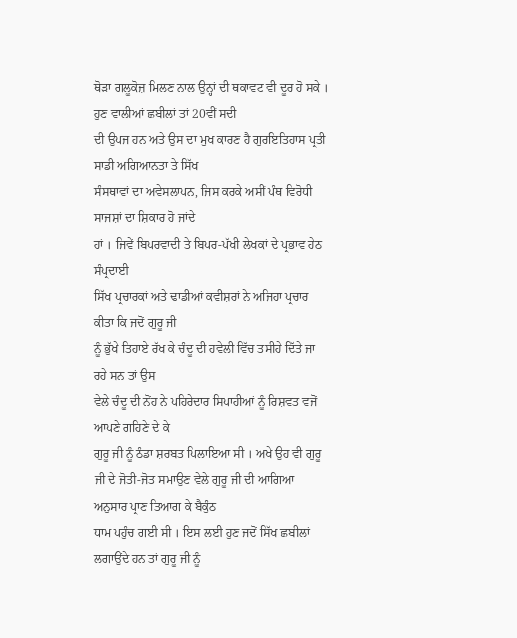ਥੋੜਾ ਗਲੂਕੋਜ਼ ਮਿਲਣ ਨਾਲ ਉਨ੍ਹਾਂ ਦੀ ਥਕਾਵਟ ਵੀ ਦੂਰ ਹੋ ਸਕੇ ।
ਹੁਣ ਵਾਲੀਆਂ ਛਬੀਲਾਂ ਤਾਂ 20ਵੀਂ ਸਦੀ
ਦੀ ਉਪਜ ਹਨ ਅਤੇ ਉਸ ਦਾ ਮੁਖ ਕਾਰਣ ਹੈ ਗੁਰਇਤਿਹਾਸ ਪ੍ਰਤੀ ਸਾਡੀ ਅਗਿਆਨਤਾ ਤੇ ਸਿੱਖ
ਸੰਸਥਾਵਾਂ ਦਾ ਅਵੇਸਲਾਪਨ, ਜਿਸ ਕਰਕੇ ਅਸੀਂ ਪੰਥ ਵਿਰੋਧੀ ਸਾਜਸ਼ਾਂ ਦਾ ਸ਼ਿਕਾਰ ਹੋ ਜਾਂਦੇ
ਹਾਂ । ਜਿਵੇਂ ਬਿਪਰਵਾਦੀ ਤੇ ਬਿਪਰ-ਪੱਖੀ ਲੇਖਕਾਂ ਦੇ ਪ੍ਰਭਾਵ ਹੇਠ ਸੰਪ੍ਰਦਾਈ
ਸਿੱਖ ਪ੍ਰਚਾਰਕਾਂ ਅਤੇ ਢਾਡੀਆਂ ਕਵੀਸ਼ਰਾਂ ਨੇ ਅਜਿਹਾ ਪ੍ਰਚਾਰ ਕੀਤਾ ਕਿ ਜਦੋਂ ਗੁਰੂ ਜੀ
ਨੂੰ ਭੁੱਖੇ ਤਿਹਾਏ ਰੱਖ ਕੇ ਚੰਦੂ ਦੀ ਹਵੇਲੀ ਵਿੱਚ ਤਸੀਹੇ ਦਿੱਤੇ ਜਾ ਰਹੇ ਸਨ ਤਾਂ ਉਸ
ਵੇਲੇ ਚੰਦੂ ਦੀ ਨੋਂਹ ਨੇ ਪਹਿਰੇਦਾਰ ਸਿਪਾਹੀਆਂ ਨੂੰ ਰਿਸ਼ਵਤ ਵਜੋਂ ਆਪਣੇ ਗਹਿਣੇ ਦੇ ਕੇ
ਗੁਰੂ ਜੀ ਨੂੰ ਠੰਡਾ ਸ਼ਰਬਤ ਪਿਲਾਇਆ ਸੀ । ਅਖੇ ਉਹ ਵੀ ਗੁਰੂ
ਜੀ ਦੇ ਜੋਤੀ-ਜੋਤ ਸਮਾਉਣ ਵੇਲੇ ਗੁਰੂ ਜੀ ਦੀ ਆਗਿਆ ਅਨੁਸਾਰ ਪ੍ਰਾਣ ਤਿਆਗ ਕੇ ਬੈਕੁੰਠ
ਧਾਮ ਪਹੁੰਚ ਗਈ ਸੀ । ਇਸ ਲਈ ਹੁਣ ਜਦੋਂ ਸਿੱਖ ਛਬੀਲਾਂ ਲਗਾਉਂਦੇ ਹਨ ਤਾਂ ਗੁਰੂ ਜੀ ਨੂੰ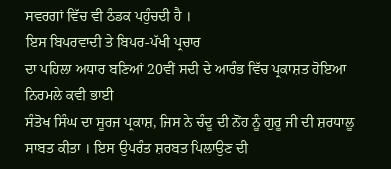ਸਵਰਗਾਂ ਵਿੱਚ ਵੀ ਠੰਡਕ ਪਹੁੰਚਦੀ ਹੈ ।
ਇਸ ਬਿਪਰਵਾਦੀ ਤੇ ਬਿਪਰ-ਪੱਖੀ ਪ੍ਰਚਾਰ
ਦਾ ਪਹਿਲਾ ਅਧਾਰ ਬਣਿਆਂ 20ਵੀਂ ਸਦੀ ਦੇ ਆਰੰਭ ਵਿੱਚ ਪ੍ਰਕਾਸ਼ਤ ਹੋਇਆ ਨਿਰਮਲੇ ਕਵੀ ਭਾਈ
ਸੰਤੋਖ ਸਿੰਘ ਦਾ ਸੂਰਜ ਪ੍ਰਕਾਸ਼, ਜਿਸ ਨੇ ਚੰਦੂ ਦੀ ਨੋਂਹ ਨੂੰ ਗੁਰੂ ਜੀ ਦੀ ਸ਼ਰਧਾਲੂ
ਸਾਬਤ ਕੀਤਾ । ਇਸ ਉਪਰੰਤ ਸ਼ਰਬਤ ਪਿਲਾਉਣ ਦੀ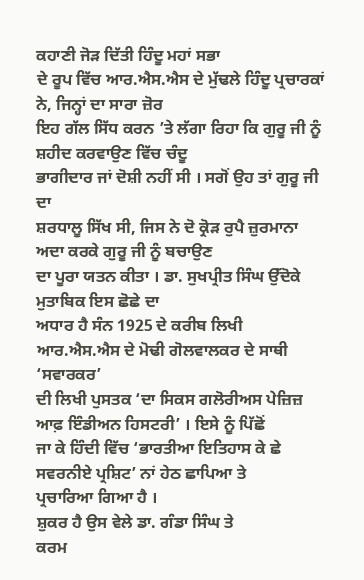ਕਹਾਣੀ ਜੋੜ ਦਿੱਤੀ ਹਿੰਦੂ ਮਹਾਂ ਸਭਾ
ਦੇ ਰੂਪ ਵਿੱਚ ਆਰ.ਐਸ.ਐਸ ਦੇ ਮੁੱਢਲੇ ਹਿੰਦੂ ਪ੍ਰਚਾਰਕਾਂ ਨੇ, ਜਿਨ੍ਹਾਂ ਦਾ ਸਾਰਾ ਜ਼ੋਰ
ਇਹ ਗੱਲ ਸਿੱਧ ਕਰਨ ’ਤੇ ਲੱਗਾ ਰਿਹਾ ਕਿ ਗੁਰੂ ਜੀ ਨੂੰ ਸ਼ਹੀਦ ਕਰਵਾਉਣ ਵਿੱਚ ਚੰਦੂ
ਭਾਗੀਦਾਰ ਜਾਂ ਦੋਸ਼ੀ ਨਹੀਂ ਸੀ । ਸਗੋਂ ਉਹ ਤਾਂ ਗੁਰੂ ਜੀ ਦਾ
ਸ਼ਰਧਾਲੂ ਸਿੱਖ ਸੀ, ਜਿਸ ਨੇ ਦੋ ਕ੍ਰੋੜ ਰੁਪੈ ਜ਼ੁਰਮਾਨਾ ਅਦਾ ਕਰਕੇ ਗੁਰੂ ਜੀ ਨੂੰ ਬਚਾਉਣ
ਦਾ ਪੂਰਾ ਯਤਨ ਕੀਤਾ । ਡਾ. ਸੁਖਪ੍ਰੀਤ ਸਿੰਘ ਉੱਦੋਕੇ ਮੁਤਾਬਿਕ ਇਸ ਛੋਛੇ ਦਾ
ਅਧਾਰ ਹੈ ਸੰਨ 1925 ਦੇ ਕਰੀਬ ਲਿਖੀ ਆਰ.ਐਸ.ਐਸ ਦੇ ਮੋਢੀ ਗੋਲਵਾਲਕਰ ਦੇ ਸਾਥੀ ‘ਸਵਾਰਕਰ’
ਦੀ ਲਿਖੀ ਪੁਸਤਕ ‘ਦਾ ਸਿਕਸ ਗਲੋਰੀਅਸ ਪੇਜ਼ਿਜ਼ ਆਫ਼ ਇੰਡੀਅਨ ਹਿਸਟਰੀ’ । ਇਸੇ ਨੂੰ ਪਿੱਛੋਂ
ਜਾ ਕੇ ਹਿੰਦੀ ਵਿੱਚ ‘ਭਾਰਤੀਆ ਇਤਿਹਾਸ ਕੇ ਛੇ ਸਵਰਨੀਏ ਪ੍ਰਸ਼ਿਟ’ ਨਾਂ ਹੇਠ ਛਾਪਿਆ ਤੇ
ਪ੍ਰਚਾਰਿਆ ਗਿਆ ਹੈ ।
ਸ਼ੁਕਰ ਹੈ ਉਸ ਵੇਲੇ ਡਾ. ਗੰਡਾ ਸਿੰਘ ਤੇ
ਕਰਮ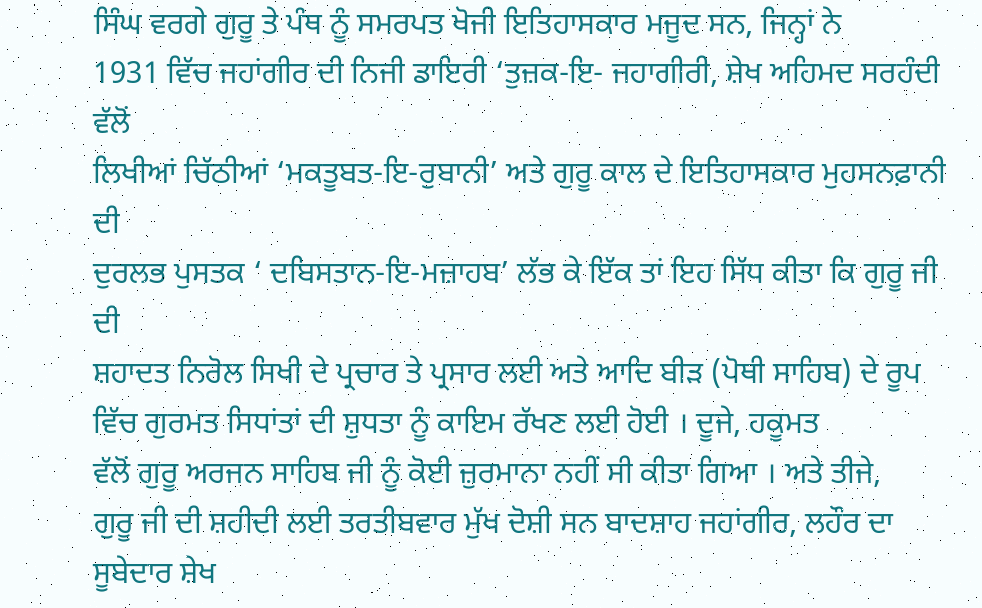ਸਿੰਘ ਵਰਗੇ ਗੁਰੂ ਤੇ ਪੰਥ ਨੂੰ ਸਮਰਪਤ ਖੋਜੀ ਇਤਿਹਾਸਕਾਰ ਮਜੂਦ ਸਨ, ਜਿਨ੍ਹਾਂ ਨੇ
1931 ਵਿੱਚ ਜਹਾਂਗੀਰ ਦੀ ਨਿਜੀ ਡਾਇਰੀ ‘ਤੁਜ਼ਕ-ਇ- ਜਹਾਗੀਰੀ, ਸ਼ੇਖ ਅਹਿਮਦ ਸਰਹੰਦੀ ਵੱਲੋਂ
ਲਿਖੀਆਂ ਚਿੱਠੀਆਂ ‘ਮਕਤੂਬਤ-ਇ-ਰੁਬਾਨੀ’ ਅਤੇ ਗੁਰੂ ਕਾਲ ਦੇ ਇਤਿਹਾਸਕਾਰ ਮੁਹਸਨਫ਼ਾਨੀ ਦੀ
ਦੁਰਲਭ ਪੁਸਤਕ ‘ ਦਬਿਸਤਾਨ-ਇ-ਮਜ਼ਾਹਬ’ ਲੱਭ ਕੇ ਇੱਕ ਤਾਂ ਇਹ ਸਿੱਧ ਕੀਤਾ ਕਿ ਗੁਰੂ ਜੀ ਦੀ
ਸ਼ਹਾਦਤ ਨਿਰੋਲ ਸਿਖੀ ਦੇ ਪ੍ਰਚਾਰ ਤੇ ਪ੍ਰਸਾਰ ਲਈ ਅਤੇ ਆਦਿ ਬੀੜ (ਪੋਥੀ ਸਾਹਿਬ) ਦੇ ਰੂਪ
ਵਿੱਚ ਗੁਰਮਤ ਸਿਧਾਂਤਾਂ ਦੀ ਸ਼ੁਧਤਾ ਨੂੰ ਕਾਇਮ ਰੱਖਣ ਲਈ ਹੋਈ । ਦੂਜੇ, ਹਕੂਮਤ
ਵੱਲੋਂ ਗੁਰੂ ਅਰਜਨ ਸਾਹਿਬ ਜੀ ਨੂੰ ਕੋਈ ਜ਼ੁਰਮਾਨਾ ਨਹੀਂ ਸੀ ਕੀਤਾ ਗਿਆ । ਅਤੇ ਤੀਜੇ,
ਗੁਰੂ ਜੀ ਦੀ ਸ਼ਹੀਦੀ ਲਈ ਤਰਤੀਬਵਾਰ ਮੁੱਖ ਦੋਸ਼ੀ ਸਨ ਬਾਦਸ਼ਾਹ ਜਹਾਂਗੀਰ, ਲਹੌਰ ਦਾ
ਸੂਬੇਦਾਰ ਸ਼ੇਖ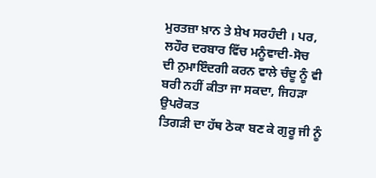ਮੁਰਤਜ਼ਾ ਖ਼ਾਨ ਤੇ ਸ਼ੇਖ ਸਰਹੰਦੀ । ਪਰ, ਲਹੌਰ ਦਰਬਾਰ ਵਿੱਚ ਮਨੂੰਵਾਦੀ-ਸੋਚ
ਦੀ ਨੁਮਾਇੰਦਗੀ ਕਰਨ ਵਾਲੇ ਚੰਦੂ ਨੂੰ ਵੀ ਬਰੀ ਨਹੀਂ ਕੀਤਾ ਜਾ ਸਕਦਾ, ਜਿਹੜਾ ਉਪਰੋਕਤ
ਤਿਗੜੀ ਦਾ ਹੱਥ ਠੋਕਾ ਬਣ ਕੇ ਗੁਰੂ ਜੀ ਨੂੰ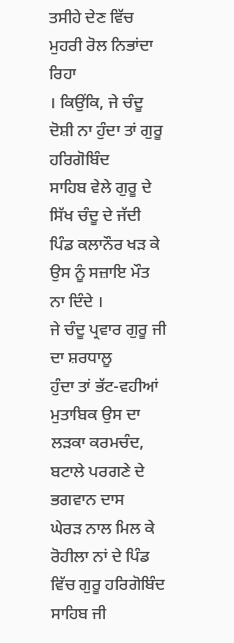ਤਸੀਹੇ ਦੇਣ ਵਿੱਚ ਮੁਹਰੀ ਰੋਲ ਨਿਭਾਂਦਾ ਰਿਹਾ
। ਕਿਉਂਕਿ, ਜੇ ਚੰਦੂ ਦੋਸ਼ੀ ਨਾ ਹੁੰਦਾ ਤਾਂ ਗੁਰੂ ਹਰਿਗੋਬਿੰਦ
ਸਾਹਿਬ ਵੇਲੇ ਗੁਰੂ ਦੇ ਸਿੱਖ ਚੰਦੂ ਦੇ ਜੱਦੀ ਪਿੰਡ ਕਲਾਨੌਰ ਖੜ ਕੇ ਉਸ ਨੂੰ ਸਜ਼ਾਇ ਮੌਤ
ਨਾ ਦਿੰਦੇ ।
ਜੇ ਚੰਦੂ ਪ੍ਰਵਾਰ ਗੁਰੂ ਜੀ ਦਾ ਸ਼ਰਧਾਲੂ
ਹੁੰਦਾ ਤਾਂ ਭੱਟ-ਵਹੀਆਂ ਮੁਤਾਬਿਕ ਉਸ ਦਾ ਲੜਕਾ ਕਰਮਚੰਦ, ਬਟਾਲੇ ਪਰਗਣੇ ਦੇ ਭਗਵਾਨ ਦਾਸ
ਘੇਰੜ ਨਾਲ ਮਿਲ ਕੇ ਰੋਹੀਲਾ ਨਾਂ ਦੇ ਪਿੰਡ ਵਿੱਚ ਗੁਰੂ ਹਰਿਗੋਬਿੰਦ ਸਾਹਿਬ ਜੀ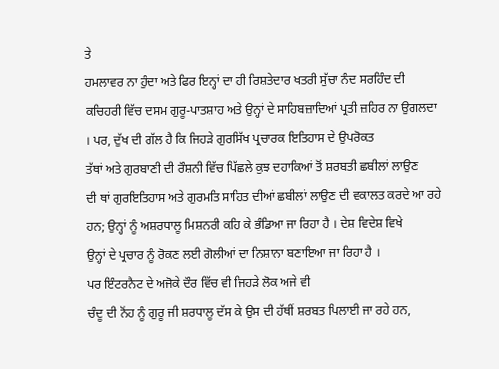ਤੇ
ਹਮਲਾਵਰ ਨਾ ਹੁੰਦਾ ਅਤੇ ਫਿਰ ਇਨ੍ਹਾਂ ਦਾ ਹੀ ਰਿਸ਼ਤੇਦਾਰ ਖਤਰੀ ਸੁੱਚਾ ਨੰਦ ਸਰਹਿੰਦ ਦੀ
ਕਚਿਹਰੀ ਵਿੱਚ ਦਸਮ ਗੁਰੂ-ਪਾਤਸ਼ਾਹ ਅਤੇ ਉਨ੍ਹਾਂ ਦੇ ਸਾਹਿਬਜ਼ਾਦਿਆਂ ਪ੍ਰਤੀ ਜ਼ਹਿਰ ਨਾ ਉਗਲਦਾ
। ਪਰ, ਦੁੱਖ ਦੀ ਗੱਲ ਹੈ ਕਿ ਜਿਹੜੇ ਗੁਰਸਿੱਖ ਪ੍ਰਚਾਰਕ ਇਤਿਹਾਸ ਦੇ ਉਪਰੋਕਤ
ਤੱਥਾਂ ਅਤੇ ਗੁਰਬਾਣੀ ਦੀ ਰੌਸ਼ਨੀ ਵਿੱਚ ਪਿੱਛਲੇ ਕੁਝ ਦਹਾਕਿਆਂ ਤੋਂ ਸ਼ਰਬਤੀ ਛਬੀਲਾਂ ਲਾਉਣ
ਦੀ ਥਾਂ ਗੁਰਇਤਿਹਾਸ ਅਤੇ ਗੁਰਮਤਿ ਸਾਹਿਤ ਦੀਆਂ ਛਬੀਲਾਂ ਲਾਉਣ ਦੀ ਵਕਾਲਤ ਕਰਦੇ ਆ ਰਹੇ
ਹਨ; ਉਨ੍ਹਾਂ ਨੂੰ ਅਸ਼ਰਧਾਲੂ ਮਿਸ਼ਨਰੀ ਕਹਿ ਕੇ ਭੰਡਿਆ ਜਾ ਰਿਹਾ ਹੈ । ਦੇਸ਼ ਵਿਦੇਸ਼ ਵਿਖੇ
ਉਨ੍ਹਾਂ ਦੇ ਪ੍ਰਚਾਰ ਨੂੰ ਰੋਕਣ ਲਈ ਗੋਲੀਆਂ ਦਾ ਨਿਸ਼ਾਨਾ ਬਣਾਇਆ ਜਾ ਰਿਹਾ ਹੈ ।
ਪਰ ਇੰਟਰਨੈਟ ਦੇ ਅਜੋਕੇ ਦੌਰ ਵਿੱਚ ਵੀ ਜਿਹੜੇ ਲੋਕ ਅਜੇ ਵੀ
ਚੰਦੂ ਦੀ ਨੋਂਹ ਨੂੰ ਗੁਰੂ ਜੀ ਸ਼ਰਧਾਲੂ ਦੱਸ ਕੇ ਉਸ ਦੀ ਹੱਥੀਂ ਸ਼ਰਬਤ ਪਿਲਾਈ ਜਾ ਰਹੇ ਹਨ,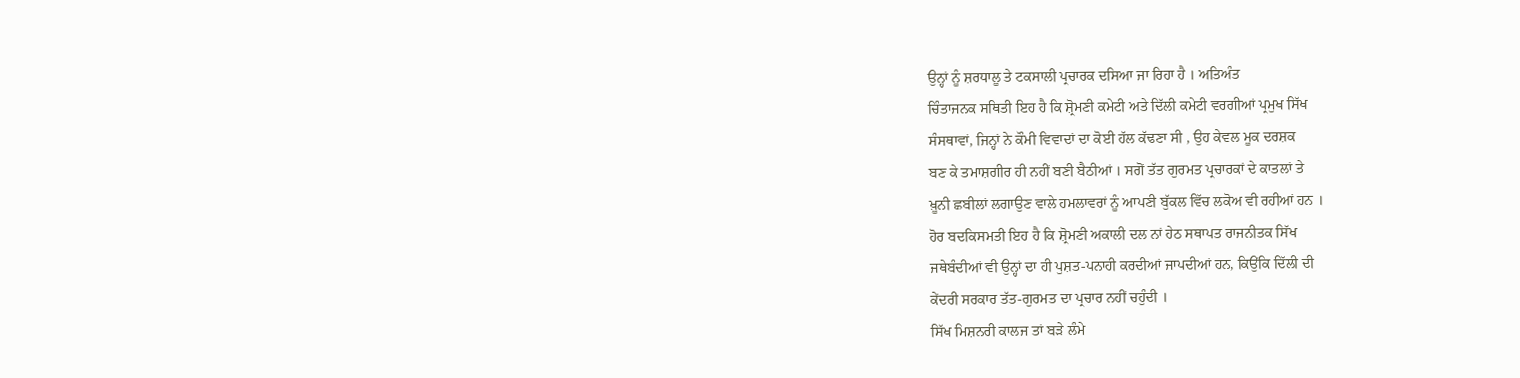ਉਨ੍ਹਾਂ ਨੂੰ ਸ਼ਰਧਾਲੂ ਤੇ ਟਕਸਾਲੀ ਪ੍ਰਚਾਰਕ ਦਸਿਆ ਜਾ ਰਿਹਾ ਹੈ । ਅਤਿਅੰਤ
ਚਿੰਤਾਜਨਕ ਸਥਿਤੀ ਇਹ ਹੈ ਕਿ ਸ਼੍ਰੋਮਣੀ ਕਮੇਟੀ ਅਤੇ ਦਿੱਲੀ ਕਮੇਟੀ ਵਰਗੀਆਂ ਪ੍ਰਮੁਖ ਸਿੱਖ
ਸੰਸਥਾਵਾਂ, ਜਿਨ੍ਹਾਂ ਨੇ ਕੌਮੀ ਵਿਵਾਦਾਂ ਦਾ ਕੋਈ ਹੱਲ ਕੱਢਣਾ ਸੀ , ਉਹ ਕੇਵਲ ਮੂਕ ਦਰਸ਼ਕ
ਬਣ ਕੇ ਤਮਾਸ਼ਗੀਰ ਹੀ ਨਹੀਂ ਬਣੀ ਬੈਠੀਆਂ । ਸਗੋਂ ਤੱਤ ਗੁਰਮਤ ਪ੍ਰਚਾਰਕਾਂ ਦੇ ਕਾਤਲਾਂ ਤੇ
ਖ਼ੂਨੀ ਛਬੀਲਾਂ ਲਗਾਉਣ ਵਾਲੇ ਹਮਲਾਵਰਾਂ ਨੂੰ ਆਪਣੀ ਬੁੱਕਲ ਵਿੱਚ ਲਕੋਅ ਵੀ ਰਹੀਆਂ ਹਨ ।
ਹੋਰ ਬਦਕਿਸਮਤੀ ਇਹ ਹੈ ਕਿ ਸ਼੍ਰੋਮਣੀ ਅਕਾਲੀ ਦਲ ਨਾਂ ਹੇਠ ਸਥਾਪਤ ਰਾਜਨੀਤਕ ਸਿੱਖ
ਜਥੇਬੰਦੀਆਂ ਵੀ ਉਨ੍ਹਾਂ ਦਾ ਹੀ ਪੁਸ਼ਤ-ਪਨਾਹੀ ਕਰਦੀਆਂ ਜਾਪਦੀਆਂ ਹਨ, ਕਿਉਂਕਿ ਦਿੱਲੀ ਦੀ
ਕੇਂਦਰੀ ਸਰਕਾਰ ਤੱਤ-ਗੁਰਮਤ ਦਾ ਪ੍ਰਚਾਰ ਨਹੀਂ ਚਹੁੰਦੀ ।
ਸਿੱਖ ਮਿਸ਼ਨਰੀ ਕਾਲਜ ਤਾਂ ਬੜੇ ਲੰਮੇ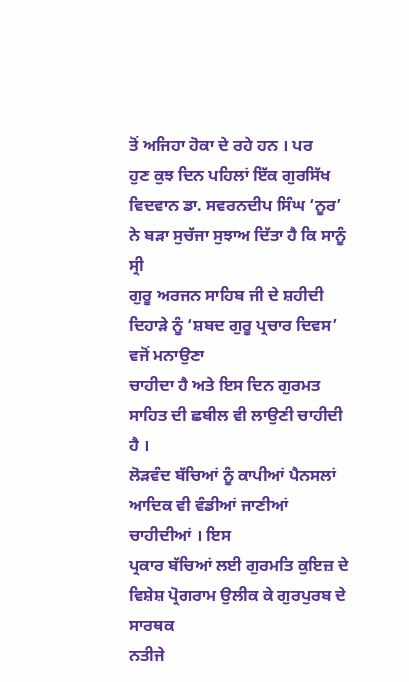ਤੋਂ ਅਜਿਹਾ ਹੋਕਾ ਦੇ ਰਹੇ ਹਨ । ਪਰ
ਹੁਣ ਕੁਝ ਦਿਨ ਪਹਿਲਾਂ ਇੱਕ ਗੁਰਸਿੱਖ
ਵਿਦਵਾਨ ਡਾ. ਸਵਰਨਦੀਪ ਸਿੰਘ ‘ਨੂਰ’ ਨੇ ਬੜਾ ਸੁਚੱਜਾ ਸੁਝਾਅ ਦਿੱਤਾ ਹੈ ਕਿ ਸਾਨੂੰ ਸ੍ਰੀ
ਗੁਰੂ ਅਰਜਨ ਸਾਹਿਬ ਜੀ ਦੇ ਸ਼ਹੀਦੀ ਦਿਹਾੜੇ ਨੂੰ ‘ਸ਼ਬਦ ਗੁਰੂ ਪ੍ਰਚਾਰ ਦਿਵਸ’ ਵਜੋਂ ਮਨਾਉਣਾ
ਚਾਹੀਦਾ ਹੈ ਅਤੇ ਇਸ ਦਿਨ ਗੁਰਮਤ ਸਾਹਿਤ ਦੀ ਛਬੀਲ ਵੀ ਲਾਉਣੀ ਚਾਹੀਦੀ ਹੈ ।
ਲੋੜਵੰਦ ਬੱਚਿਆਂ ਨੂੰ ਕਾਪੀਆਂ ਪੈਨਸਲਾਂ ਆਦਿਕ ਵੀ ਵੰਡੀਆਂ ਜਾਣੀਆਂ ਚਾਹੀਦੀਆਂ । ਇਸ
ਪ੍ਰਕਾਰ ਬੱਚਿਆਂ ਲਈ ਗੁਰਮਤਿ ਕੁਇਜ਼ ਦੇ ਵਿਸ਼ੇਸ਼ ਪ੍ਰੋਗਰਾਮ ਉਲੀਕ ਕੇ ਗੁਰਪੁਰਬ ਦੇ ਸਾਰਥਕ
ਨਤੀਜੇ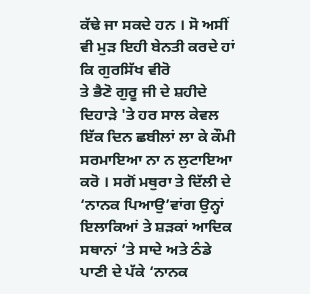ਕੱਢੇ ਜਾ ਸਕਦੇ ਹਨ । ਸੋ ਅਸੀਂ ਵੀ ਮੁੜ ਇਹੀ ਬੇਨਤੀ ਕਰਦੇ ਹਾਂ ਕਿ ਗੁਰਸਿੱਖ ਵੀਰੋ
ਤੇ ਭੈਣੋ ਗੁਰੂ ਜੀ ਦੇ ਸ਼ਹੀਦੇ ਦਿਹਾੜੇ 'ਤੇ ਹਰ ਸਾਲ ਕੇਵਲ ਇੱਕ ਦਿਨ ਛਬੀਲਾਂ ਲਾ ਕੇ ਕੌਮੀ
ਸਰਮਾਇਆ ਨਾ ਨ ਲੁਟਾਇਆ ਕਰੋ । ਸਗੋਂ ਮਥੁਰਾ ਤੇ ਦਿੱਲੀ ਦੇ ‘ਨਾਨਕ ਪਿਆਉ’ਵਾਂਗ ਉਨ੍ਹਾਂ
ਇਲਾਕਿਆਂ ਤੇ ਸ਼ੜਕਾਂ ਆਦਿਕ ਸਥਾਨਾਂ ’ਤੇ ਸਾਦੇ ਅਤੇ ਠੰਡੇ ਪਾਣੀ ਦੇ ਪੱਕੇ ‘ਨਾਨਕ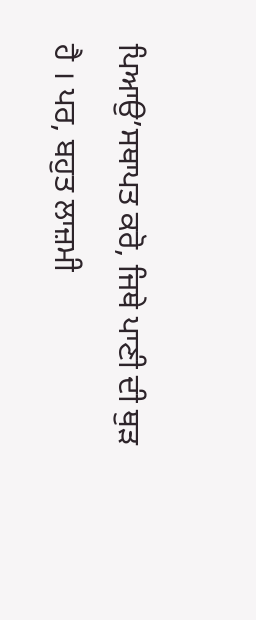ਪਿਆਉ’ਸਥਾਪਤ ਕਰੋ, ਜਿਥੇ ਪਾਣੀ ਦੀ ਥੁੜ ਹੈ । ਪਰ, ਬਹੁਤ ਲਾਜ਼ਮੀ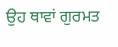ਉਹ ਥਾਵਾਂ ਗੁਰਮਤ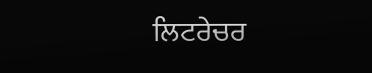ਲਿਟਰੇਚਰ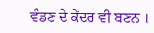ਵੰਡਣ ਦੇ ਕੇਂਦਰ ਵੀ ਬਣਨ ।